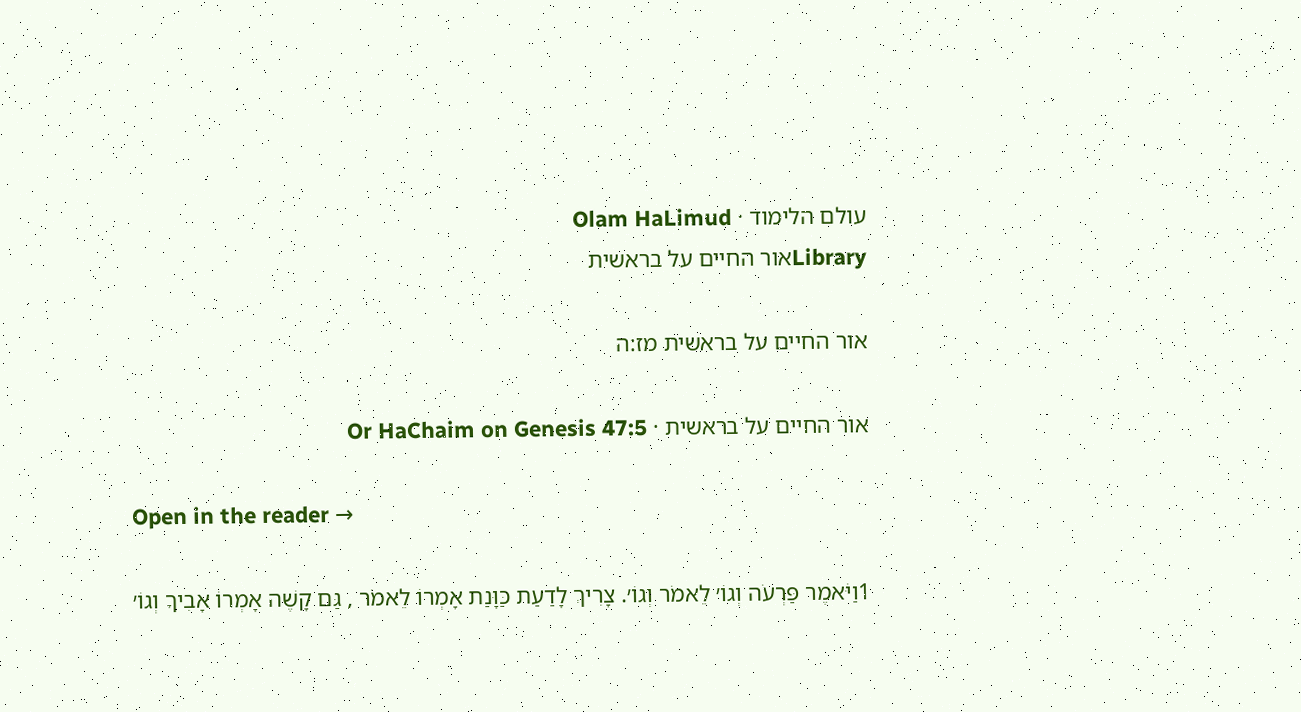עולם הלימוד · Olam HaLimud
Libraryאור החיים על בראשית

אור החיים על בראשית מז:ה

אור החיים על בראשית · Or HaChaim on Genesis 47:5

Open in the reader →

1וַיֹּאמֶר פַּרְעֹה וְגוֹ׳ לֵאמֹר וְגוֹ׳. צָרִיךְ לָדַעַת כַּוָּנַת אָמְרוֹ לֵאמֹר , גַּם קָשֶׁה אָמְרוֹ אָבִיךָ וְגוֹ׳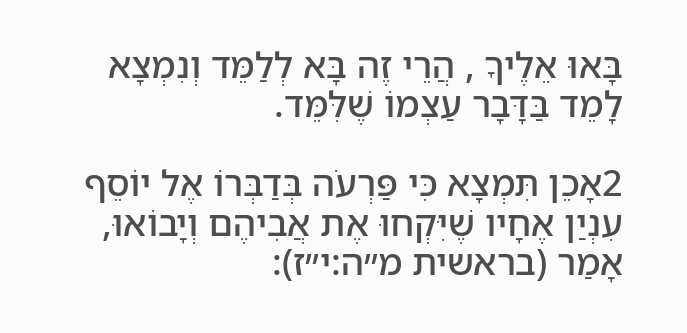בָּאוּ אֵלֶיךָ , הֲרֵי זֶה בָּא לְלַמֵּד וְנִמְצָא לָמֵד בַּדָּבָר עַצְמוֹ שֶׁלִּמֵּד.

2אָכֵן תִּמְצָא כִּי פַּרְעֹה בְּדַבְּרוֹ אֶל יוֹסֵף עִנְיַן אֶחָיו שֶׁיִּקְחוּ אֶת אֲבִיהֶם וְיָבוֹאוּ, אָמַר (בראשית מ״ה:י״ז):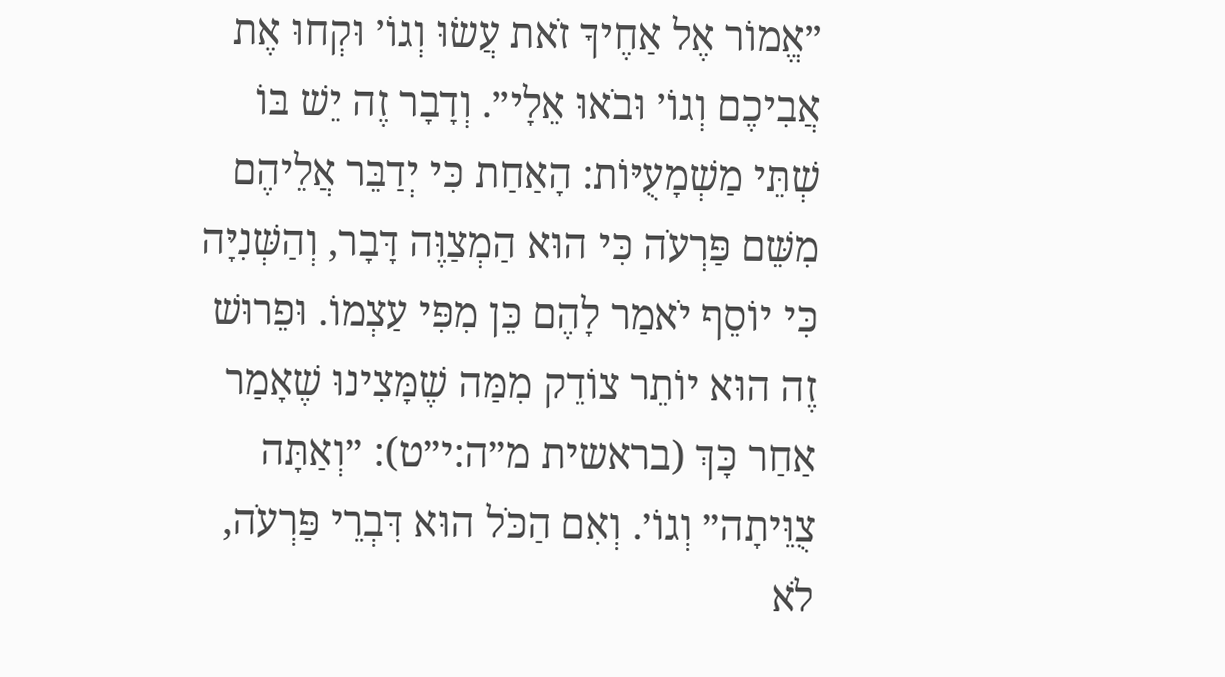״אֱמוֹר אֶל אַחֶיךָ זֹאת עֲשׂוּ וְגוֹ׳ וּקְחוּ אֶת אֲבִיכֶם וְגוֹ׳ וּבֹאוּ אֵלָי״. וְדָבָר זֶה יֵשׁ בּוֹ שְׁתֵּי מַשְׁמָעֻיּוֹת: הָאַחַת כִּי יְדַבֵּר אֲלֵיהֶם מִשֵּׁם פַּרְעֹה כִּי הוּא הַמְצַוֶּה דָּבָר, וְהַשְּׁנִיָּה כִּי יוֹסֵף יֹאמַר לָהֶם כֵּן מִפִּי עַצְמוֹ. וּפֵרוּשׁ זֶה הוּא יוֹתֵר צוֹדֵק מִמַּה שֶׁמָּצִינוּ שֶׁאָמַר אַחַר כָּךְ (בראשית מ״ה:י״ט): ״וְאַתָּה צֻוֵּיתָה״ וְגוֹ׳. וְאִם הַכֹּל הוּא דִּבְרֵי פַּרְעֹה, לֹא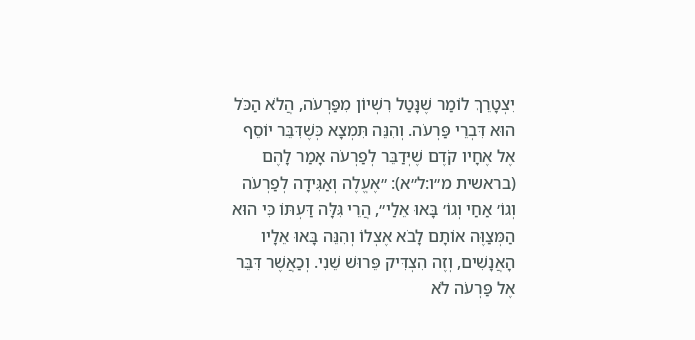יִצְטָרֵךְ לוֹמַר שֶׁנָּטַל רִשְׁיוֹן מִפַּרְעֹה, הֲלֹא הַכֹּל הוּא דִּבְרֵי פַּרְעֹה. וְהִנֵּה תִּמְצָא כְּשֶׁדִּבֵּר יוֹסֵף אֶל אֶחָיו קֹדֶם שֶׁיְּדַבֵּר לְפַרְעֹה אָמַר לָהֶם (בראשית מ״ו:ל״א): ״אֶעֱלֶה וְאַגִּידָה לְפַרְעֹה וְגוֹ׳ אַחַי וְגוֹ׳ בָּאוּ אֵלַי״, הֲרֵי גִּלָּה דַּעְתּוֹ כִּי הוּא הַמְּצַוֶּה אוֹתָם לָבֹא אֶצְלוֹ וְהִנֵּה בָּאוּ אֵלָיו הָאֲנָשִׁים, וְזֶה הִצְדִּיק פֵּרוּשׁ שֵׁנִי. וְכַאֲשֶׁר דִּבֵּר אֶל פַּרְעֹה לֹא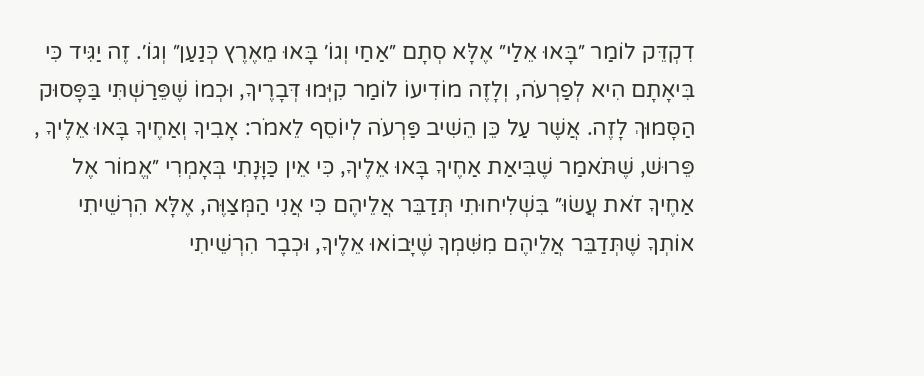דִקְדֵּק לוֹמַר ״בָּאוּ אֵלַי״ אֶלָּא סְתָם ״אַחַי וְגוֹ׳ בָּאוּ מֵאֶרֶץ כְּנַעַן״ וְגוֹ׳. זֶה יַגִּיד כִּי בִּיאָתָם הִיא לְפַרְעֹה, וְלָזֶה מוֹדִיעוֹ לוֹמַר קִיְּמוּ דְּבָרֶיךָ, וּכְמוֹ שֶׁפֵּרַשְׁתִּי בַּפָּסוּק הַסָּמוּךְ לָזֶה. אֲשֶׁר עַל כֵּן הֵשִׁיב פַּרְעֹה לְיוֹסֵף לֵאמֹר: אָבִיךָ וְאַחֶיךָ בָּאוּ אֵלֶיךָ , פֵּרוּשׁ, שֶׁתֹּאמַר שֶׁבִּיאַת אַחֶיךָ בָּאוּ אֵלֶיךָ, כִּי אֵין כַּוָּנָתִי בְּאָמְרִי ״אֱמוֹר אֶל אַחֶיךָ זֹאת עֲשׂוּ״ בִּשְׁלִיחוּתִי תְּדַבֵּר אֲלֵיהֶם כִּי אֲנִי הַמְּצַוֶּה, אֶלָּא הִרְשֵׁיתִי אוֹתְךָ שֶׁתְּדַבֵּר אֲלֵיהֶם מִשִּׁמְךָ שֶׁיָּבוֹאוּ אֵלֶיךָ, וּכְבָר הִרְשֵׁיתִי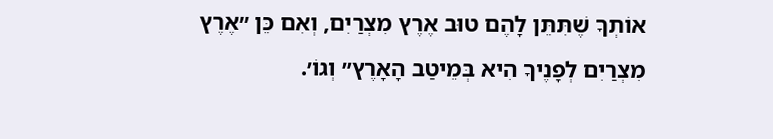אוֹתְךָ שֶׁתִּתֵּן לָהֶם טוּב אֶרֶץ מִצְרַיִם, וְאִם כֵּן ״אֶרֶץ מִצְרַיִם לְפָנֶיךָ הִיא בְּמֵיטַב הָאָרֶץ״ וְגוֹ׳.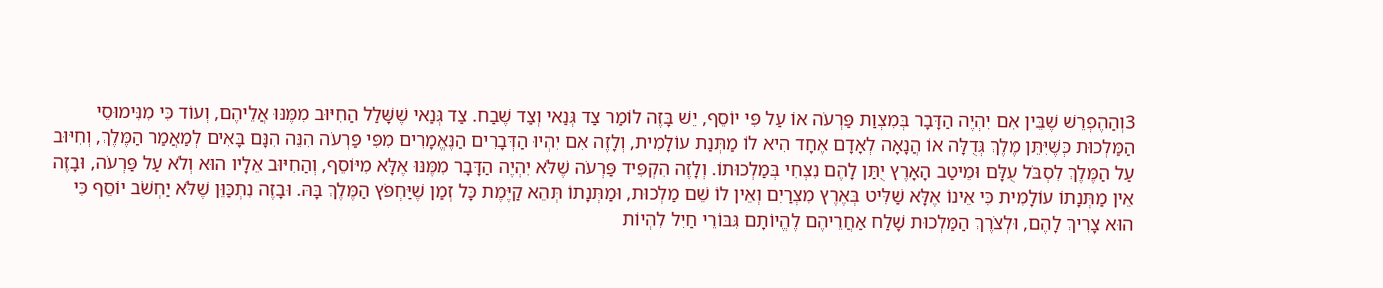3וְהַהֶפְרֵשׁ שֶׁבֵּין אִם יִהְיֶה הַדָּבָר בְּמִצְוַת פַּרְעֹה אוֹ עַל פִּי יוֹסֵף, יֵשׁ בָּזֶה לוֹמַר צַד גְּנַאי וְצַד שֶׁבַח. צַד גְּנַאי שֶׁשָּׁלַל הַחִיּוּב מִמֶּנּוּ אֲלֵיהֶם, וְעוֹד כִּי מִנִּימוּסֵי הַמַּלְכוּת כְּשֶׁיִּתֵּן מֶלֶךְ גְּדֻלָּה אוֹ הֲנָאָה לְאָדָם אֶחָד הִיא לוֹ מַתְּנַת עוֹלָמִית, וְלָזֶה אִם יִהְיוּ הַדְּבָרִים הַנֶּאֱמָרִים מִפִּי פַּרְעֹה הִנֵּה הִנָּם בָּאִים לְמַאֲמַר הַמֶּלֶךְ, וְחִיּוּב עַל הַמֶּלֶךְ לִסְבֹּל עֻלָּם וּמֵיטַב הָאָרֶץ יֻתַּן לָהֶם נִצְחִי בְּמַלְכוּתוֹ. וְלָזֶה הִקְפִּיד פַּרְעֹה שֶׁלֹּא יִהְיֶה הַדָּבָר מִמֶּנּוּ אֶלָּא מִיּוֹסֵף, וְהַחִיּוּב אֵלָיו הוּא וְלֹא עַל פַּרְעֹה, וּבָזֶה אֵין מַתְּנָתוֹ עוֹלָמִית כִּי אֵינוֹ אֶלָּא שַׁלִּיט בְּאֶרֶץ מִצְרַיִם וְאֵין לוֹ שֵׁם מַלְכוּת, וּמַתְּנָתוֹ תְּהֵא קַיֶּמֶת כָּל זְמַן שֶׁיַּחְפֹּץ הַמֶּלֶךְ בָּהּ. וּבָזֶה נִתְכַּוֵּן שֶׁלֹּא יַחְשֹׁב יוֹסֵף כִּי הוּא צָרִיךְ לָהֶם, וּלְצֹרֶךְ הַמַּלְכוּת שָׁלַח אַחֲרֵיהֶם לֶהֱיוֹתָם גִּבּוֹרֵי חַיִל לִהְיוֹת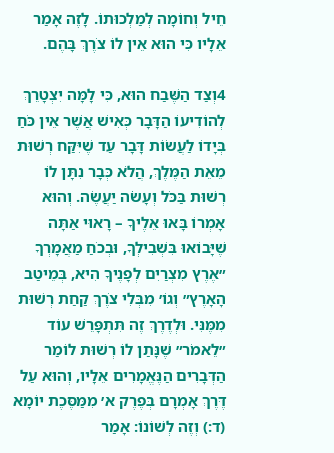חֵיל וְחוֹמָה לְמַלְכוּתוֹ. לָזֶה אָמַר אֵלָיו כִּי הוּא אֵין לוֹ צֹרֶךְ בָּהֶם.

4וְצַד הַשֶּׁבַח הוּא, כִּי לָמָּה יִצְטָרֵךְ לְהוֹדִיעוֹ הַדָּבָר כְּאִישׁ אֲשֶׁר אֵין כֹּחַ בְּיָדוֹ לַעֲשׂוֹת דָּבָר עַד שֶׁיִּקַּח רְשׁוּת מֵאֵת הַמֶּלֶךְ, הֲלֹא כְּבָר נִתָּן לוֹ רְשׁוּת בַּכֹּל וְעָשֹׂה יַעֲשֶׂה. וְהוּא אָמְרוֹ בָּאוּ אֵלֶיךָ – רָאוּי אַתָּה שֶׁיָּבוֹאוּ בִּשְׁבִילְךָ, וּבְכֹחַ מַאֲמָרְךָ ״אֶרֶץ מִצְרַיִם לְפָנֶיךָ הִיא, בְּמֵיטַב הָאָרֶץ״ וְגוֹ׳ מִבְּלִי צֹרֶךְ קַחַת רְשׁוּת מִמֶּנִּי. וּלְדֶרֶךְ זֶה תִּתְפָּרֵשׁ עוֹד ״לֵאמֹר״ שֶׁנָּתַן לוֹ רְשׁוּת לוֹמַר הַדְּבָרִים הַנֶּאֱמָרִים אֵלָיו, וְהוּא עַל דֶּרֶךְ אָמְרָם בְּפֶרֶק א׳ מִמַּסֶּכֶת יוֹמָא (ד:) וְזֶה לְשׁוֹנוֹ: אָמַר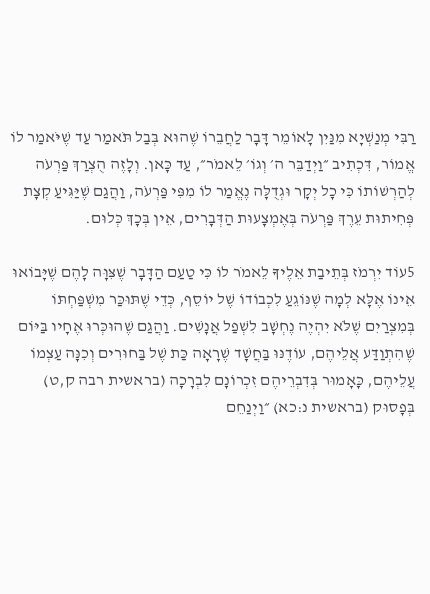רַבִּי מְנַשְׁיָא מִנַּיִן לָאוֹמֵר דָּבָר לַחֲבֵרוֹ שֶׁהוּא בְּבַל תֹּאמַר עַד שֶׁיֹּאמַר לוֹ אֱמוֹר, דִּכְתִיב ״וַיְדַבֵּר ה׳ וְגוֹ׳ לֵאמֹר״, עַד כָּאן. וְלָזֶה הֻצְרַךְ פַּרְעֹה לְהַרְשׁוֹתוֹ כִּי כָל יְקָר וּגְדֻלָּה נֶאֱמַר לוֹ מִפִּי פַּרְעֹה, וַהֲגַם שֶׁיַּגִּיעַ קְצָת פְּחִיתוּת עֵרֶךְ פַּרְעֹה בְּאֶמְצָעוּת הַדְּבָרִים, אֵין בְּכָךְ כְּלוּם.

5עוֹד יִרְמֹז בְּתֵיבַת אֵלֶיךָ לֵאמֹר לוֹ כִּי טַעַם הַדָּבָר שֶׁצִּוָּה לָהֶם שֶׁיָּבוֹאוּ אֵינוֹ אֶלָּא לְמָה שֶׁנּוֹגֵעַ לִכְבוֹדוֹ שֶׁל יוֹסֵף, כְּדֵי שֶׁתּוּכַּר מִשְׁפַּחְתּוֹ בְּמִצְרַיִם שֶׁלֹּא יִהְיֶה נֶחְשָׁב לִשְׁפַל אֲנָשִׁים. וַהֲגַם שֶׁהוּכְּרוּ אֶחָיו בַּיּוֹם שֶׁהִתְוַדַּע אֲלֵיהֶם, עוֹדֶנּוּ בַּחֲשָׁד שֶׁרָאָה כַּת שֶׁל בַּחוּרִים וְכִנָּה עַצְמוֹ עֲלֵיהֶם, כָּאָמוּר בְּדִבְרֵיהֶם זִכְרוֹנָם לִבְרָכָה (בראשית רבה ק,ט) בְּפָסוּק (בראשית נ:כא) ״וַיְנַחֵם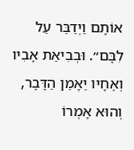אוֹתָם וַיְדַבֵּר עַל לִבָּם״. וּבְבִיאַת אָבִיו וְאֶחָיו יֵאָמֵן הַדָּבָר, וְהוּא אָמְרוֹ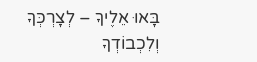בָּאוּ אֵלֶיךָ – לְצָרְכְּךָ וְלִכְבוֹדְךָ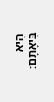הִיא בִּיאָתָם: